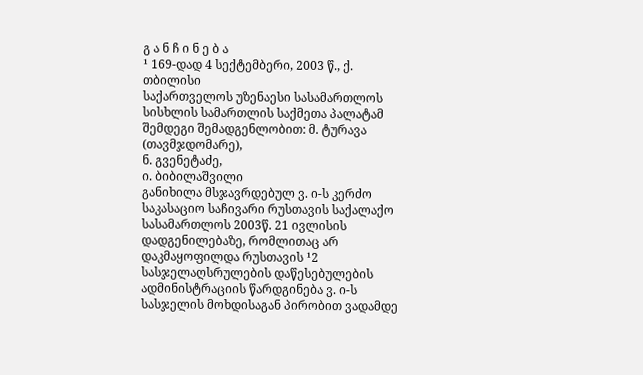გ ა ნ ჩ ი ნ ე ბ ა
¹ 169-დად 4 სექტემბერი, 2003 წ., ქ. თბილისი
საქართველოს უზენაესი სასამართლოს სისხლის სამართლის საქმეთა პალატამ შემდეგი შემადგენლობით: მ. ტურავა (თავმჯდომარე),
ნ. გვენეტაძე,
ი. ბიბილაშვილი
განიხილა მსჯავრდებულ ვ. ი-ს კერძო საკასაციო საჩივარი რუსთავის საქალაქო სასამართლოს 2003წ. 21 ივლისის დადგენილებაზე, რომლითაც არ დაკმაყოფილდა რუსთავის ¹2 სასჯელაღსრულების დაწესებულების ადმინისტრაციის წარდგინება ვ. ი-ს სასჯელის მოხდისაგან პირობით ვადამდე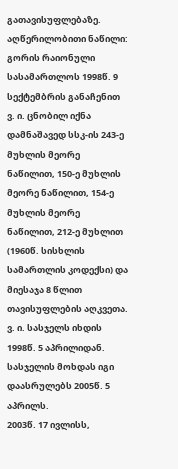გათავისუფლებაზე.
აღწერილობითი ნაწილი:
გორის რაიონული სასამართლოს 1998წ. 9 სექტემბრის განაჩენით ვ. ი. ცნობილ იქნა დამნაშავედ სსკ-ის 243-ე მუხლის მეორე ნაწილით, 150-ე მუხლის მეორე ნაწილით, 154-ე მუხლის მეორე ნაწილით, 212-ე მუხლით (1960წ. სისხლის სამართლის კოდექსი) და მიესაჯა 8 წლით თავისუფლების აღკვეთა.
ვ. ი. სასჯელს იხდის 1998წ. 5 აპრილიდან. სასჯელის მოხდას იგი დაასრულებს 2005წ. 5 აპრილს.
2003წ. 17 ივლისს,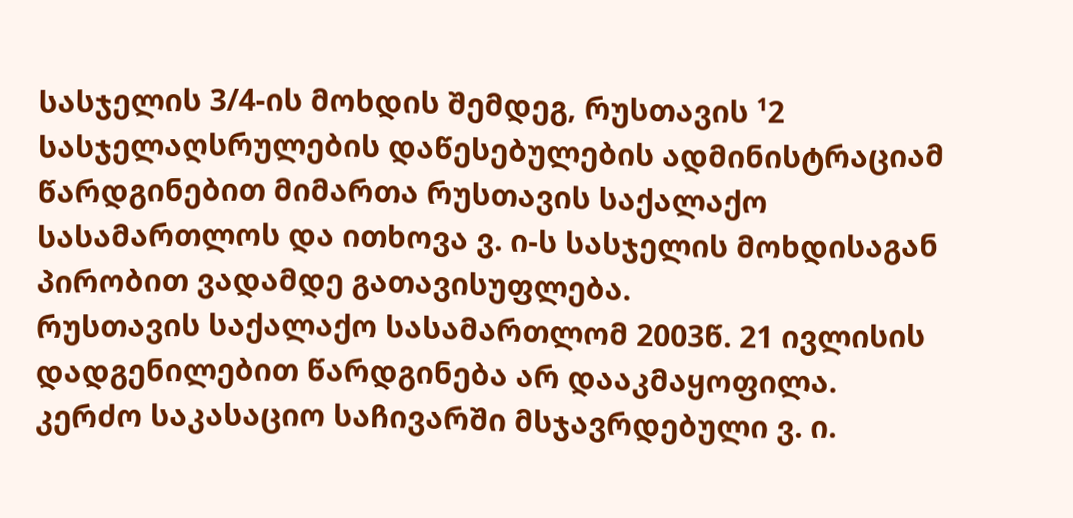სასჯელის 3/4-ის მოხდის შემდეგ, რუსთავის ¹2 სასჯელაღსრულების დაწესებულების ადმინისტრაციამ წარდგინებით მიმართა რუსთავის საქალაქო სასამართლოს და ითხოვა ვ. ი-ს სასჯელის მოხდისაგან პირობით ვადამდე გათავისუფლება.
რუსთავის საქალაქო სასამართლომ 2003წ. 21 ივლისის დადგენილებით წარდგინება არ დააკმაყოფილა.
კერძო საკასაციო საჩივარში მსჯავრდებული ვ. ი.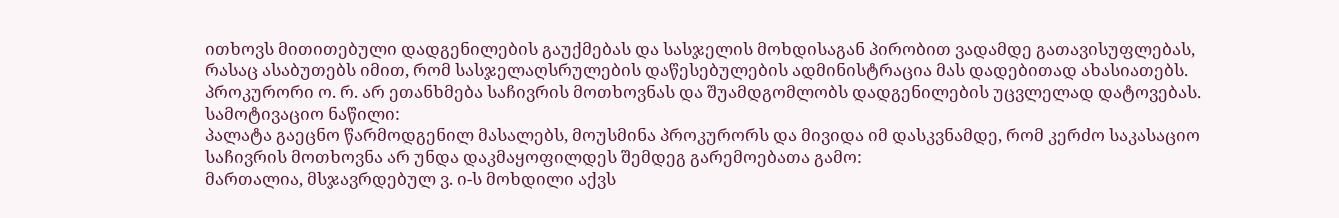ითხოვს მითითებული დადგენილების გაუქმებას და სასჯელის მოხდისაგან პირობით ვადამდე გათავისუფლებას, რასაც ასაბუთებს იმით, რომ სასჯელაღსრულების დაწესებულების ადმინისტრაცია მას დადებითად ახასიათებს.
პროკურორი ო. რ. არ ეთანხმება საჩივრის მოთხოვნას და შუამდგომლობს დადგენილების უცვლელად დატოვებას.
სამოტივაციო ნაწილი:
პალატა გაეცნო წარმოდგენილ მასალებს, მოუსმინა პროკურორს და მივიდა იმ დასკვნამდე, რომ კერძო საკასაციო საჩივრის მოთხოვნა არ უნდა დაკმაყოფილდეს შემდეგ გარემოებათა გამო:
მართალია, მსჯავრდებულ ვ. ი-ს მოხდილი აქვს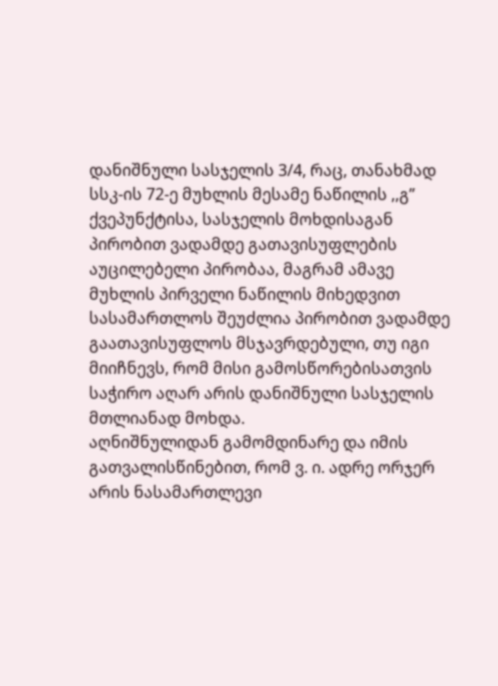დანიშნული სასჯელის 3/4, რაც, თანახმად სსკ-ის 72-ე მუხლის მესამე ნაწილის ,,გ” ქვეპუნქტისა, სასჯელის მოხდისაგან პირობით ვადამდე გათავისუფლების აუცილებელი პირობაა, მაგრამ ამავე მუხლის პირველი ნაწილის მიხედვით სასამართლოს შეუძლია პირობით ვადამდე გაათავისუფლოს მსჯავრდებული, თუ იგი მიიჩნევს, რომ მისი გამოსწორებისათვის საჭირო აღარ არის დანიშნული სასჯელის მთლიანად მოხდა.
აღნიშნულიდან გამომდინარე და იმის გათვალისწინებით, რომ ვ. ი. ადრე ორჯერ არის ნასამართლევი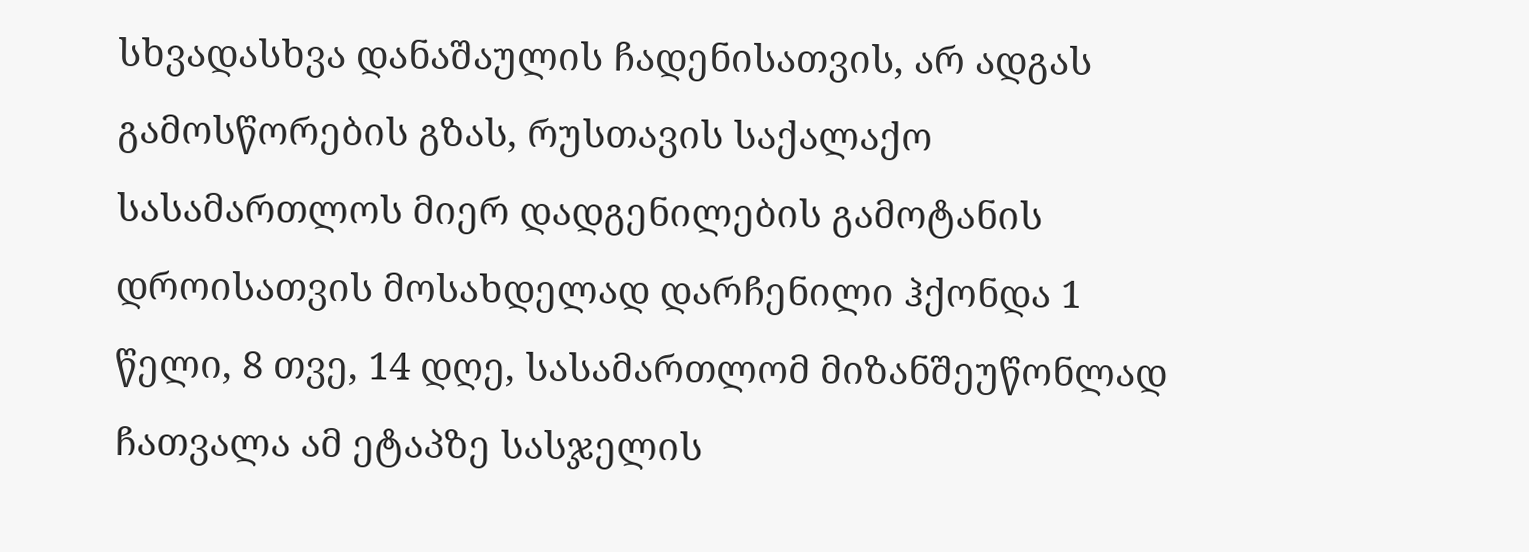სხვადასხვა დანაშაულის ჩადენისათვის, არ ადგას გამოსწორების გზას, რუსთავის საქალაქო სასამართლოს მიერ დადგენილების გამოტანის დროისათვის მოსახდელად დარჩენილი ჰქონდა 1 წელი, 8 თვე, 14 დღე, სასამართლომ მიზანშეუწონლად ჩათვალა ამ ეტაპზე სასჯელის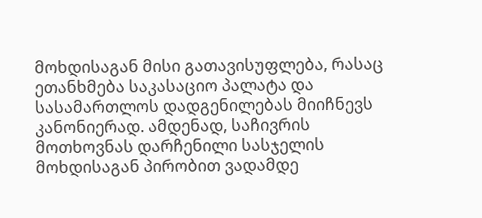მოხდისაგან მისი გათავისუფლება, რასაც ეთანხმება საკასაციო პალატა და სასამართლოს დადგენილებას მიიჩნევს კანონიერად. ამდენად, საჩივრის მოთხოვნას დარჩენილი სასჯელის მოხდისაგან პირობით ვადამდე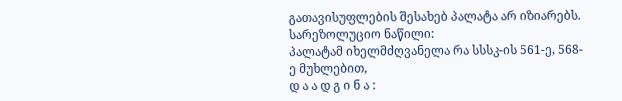გათავისუფლების შესახებ პალატა არ იზიარებს.
სარეზოლუციო ნაწილი:
პალატამ იხელმძღვანელა რა სსსკ-ის 561-ე, 568-ე მუხლებით,
დ ა ა დ გ ი ნ ა :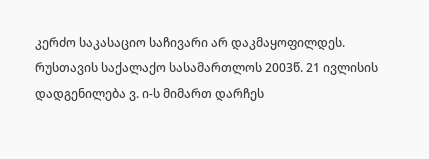კერძო საკასაციო საჩივარი არ დაკმაყოფილდეს.
რუსთავის საქალაქო სასამართლოს 2003წ. 21 ივლისის დადგენილება ვ. ი-ს მიმართ დარჩეს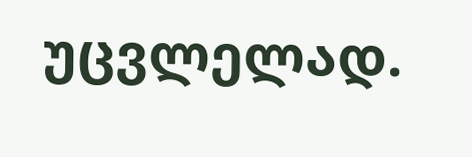უცვლელად.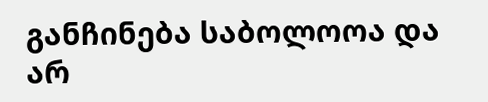განჩინება საბოლოოა და არ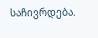საჩივრდება.